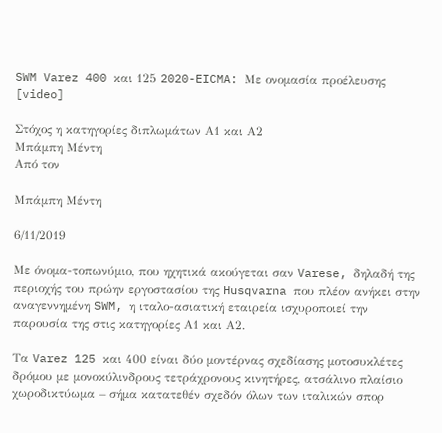SWM Varez 400 και 125 2020-EICMA: Με ονομασία προέλευσης [video]

Στόχος η κατηγορίες διπλωμάτων Α1 και Α2
Μπάμπη Μέντη
Από τον

Μπάμπη Μέντη

6/11/2019

Με όνομα-τοπωνύμιο, που ηχητικά ακούγεται σαν Varese, δηλαδή της περιοχής του πρώην εργοστασίου της Husqvarna που πλέον ανήκει στην αναγεννημένη SWM, η ιταλο-ασιατική εταιρεία ισχυροποιεί την παρουσία της στις κατηγορίες Α1 και Α2.

Τα Varez 125 και 400 είναι δύο μοντέρνας σχεδίασης μοτοσυκλέτες δρόμου με μονοκύλινδρους τετράχρονους κινητήρες, ατσάλινο πλαίσιο χωροδικτύωμα – σήμα κατατεθέν σχεδόν όλων των ιταλικών σπορ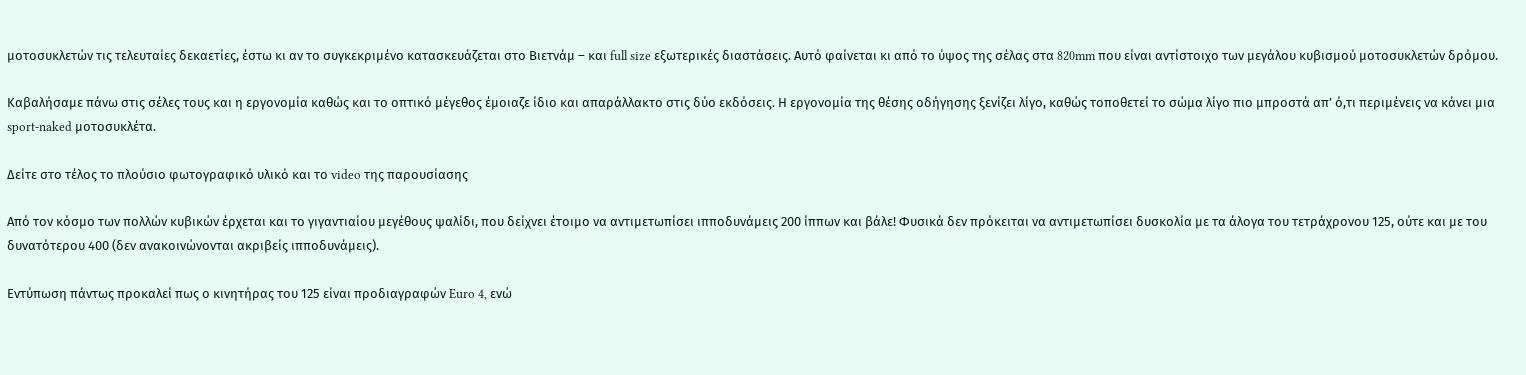μοτοσυκλετών τις τελευταίες δεκαετίες, έστω κι αν το συγκεκριμένο κατασκευάζεται στο Βιετνάμ – και full size εξωτερικές διαστάσεις. Αυτό φαίνεται κι από το ύψος της σέλας στα 820mm που είναι αντίστοιχο των μεγάλου κυβισμού μοτοσυκλετών δρόμου.

Καβαλήσαμε πάνω στις σέλες τους και η εργονομία καθώς και το οπτικό μέγεθος έμοιαζε ίδιο και απαράλλακτο στις δύο εκδόσεις. Η εργονομία της θέσης οδήγησης ξενίζει λίγο, καθώς τοποθετεί το σώμα λίγο πιο μπροστά απ’ ό,τι περιμένεις να κάνει μια sport-naked μοτοσυκλέτα.

Δείτε στο τέλος το πλούσιο φωτογραφικό υλικό και το video της παρουσίασης

Από τον κόσμο των πολλών κυβικών έρχεται και το γιγαντιαίου μεγέθους ψαλίδι, που δείχνει έτοιμο να αντιμετωπίσει ιπποδυνάμεις 200 ίππων και βάλε! Φυσικά δεν πρόκειται να αντιμετωπίσει δυσκολία με τα άλογα του τετράχρονου 125, ούτε και με του δυνατότερου 400 (δεν ανακοινώνονται ακριβείς ιπποδυνάμεις).

Εντύπωση πάντως προκαλεί πως ο κινητήρας του 125 είναι προδιαγραφών Euro 4, ενώ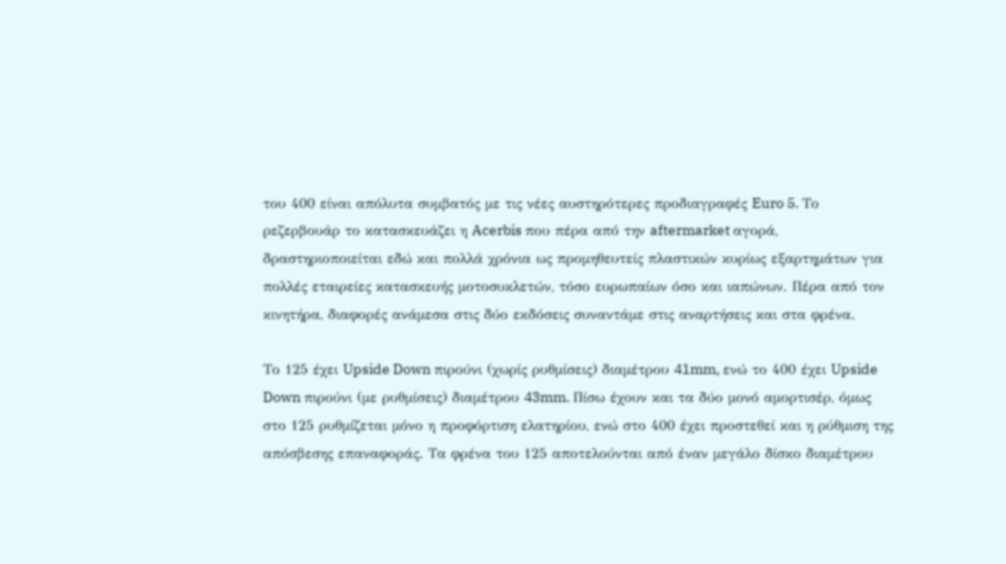του 400 είναι απόλυτα συμβατός με τις νέες αυστηρότερες προδιαγραφές Euro 5. Το ρεζερβουάρ το κατασκευάζει η Acerbis που πέρα από την aftermarket αγορά, δραστηριοποιείται εδώ και πολλά χρόνια ως προμηθευτείς πλαστικών κυρίως εξαρτημάτων για πολλές εταιρείες κατασκευής μοτοσυκλετών, τόσο ευρωπαίων όσο και ιαπώνων. Πέρα από τον κινητήρα, διαφορές ανάμεσα στις δύο εκδόσεις συναντάμε στις αναρτήσεις και στα φρένα.

Το 125 έχει Upside Down πιρούνι (χωρίς ρυθμίσεις) διαμέτρου 41mm, ενώ το 400 έχει Upside Down πιρούνι (με ρυθμίσεις) διαμέτρου 43mm. Πίσω έχουν και τα δύο μονό αμορτισέρ, όμως στο 125 ρυθμίζεται μόνο η προφόρτιση ελατηρίου, ενώ στο 400 έχει προστεθεί και η ρύθμιση της απόσβεσης επαναφοράς. Τα φρένα του 125 αποτελούνται από έναν μεγάλο δίσκο διαμέτρου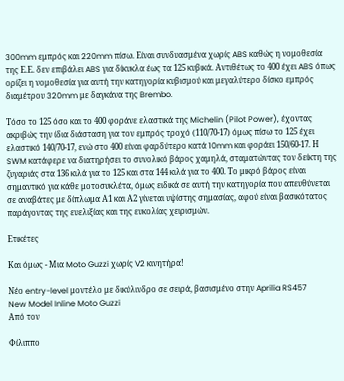300mm εμπρός και 220mm πίσω. Είναι συνδυασμένα χωρίς ABS καθώς η νομοθεσία της Ε.Ε. δεν επιβάλει ABS για δίκυκλα έως τα 125 κυβικά. Αντιθέτως το 400 έχει ABS όπως ορίζει η νομοθεσία για αυτή την κατηγορία κυβισμού και μεγαλύτερο δίσκο εμπρός διαμέτρου 320mm με δαγκάνα της Brembo.

Τόσο το 125 όσο και το 400 φοράνε ελαστικά της Michelin (Pilot Power), έχοντας ακριβώς την ίδια διάσταση για τον εμπρός τροχό (110/70-17) όμως πίσω το 125 έχει ελαστικό 140/70-17, ενώ στο 400 είναι φαρδύτερο κατά 10mm και φοράει 150/60-17. Η SWM κατάφερε να διατηρήσει το συνολικό βάρος χαμηλά, σταματώντας τον δείκτη της ζυγαριάς στα 136 κιλά για το 125 και στα 144 κιλά για το 400. Το μικρό βάρος είναι σημαντικό για κάθε μοτοσυκλέτα, όμως ειδικά σε αυτή την κατηγορία που απευθύνεται σε αναβάτες με δίπλωμα Α1 και Α2 γίνεται υψίστης σημασίας, αφού είναι βασικότατος παράγοντας της ευελιξίας και της ευκολίας χειρισμών.

Ετικέτες

Και όμως - Μια Moto Guzzi χωρίς V2 κινητήρα!

Νέο entry-level μοντέλο με δικύλινδρο σε σειρά, βασισμένο στην Aprilia RS457
New Model Inline Moto Guzzi
Από τον

Φίλιππο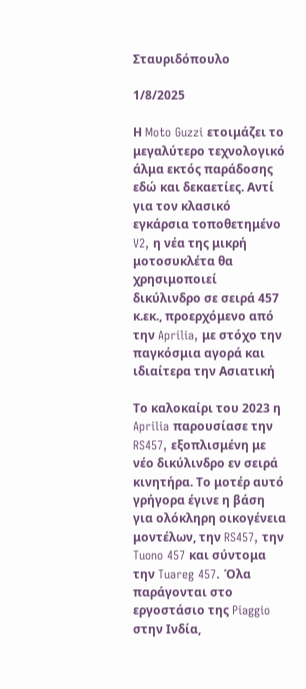Σταυριδόπουλο

1/8/2025

Η Moto Guzzi ετοιμάζει το μεγαλύτερο τεχνολογικό άλμα εκτός παράδοσης εδώ και δεκαετίες. Αντί για τον κλασικό εγκάρσια τοποθετημένο V2, η νέα της μικρή μοτοσυκλέτα θα χρησιμοποιεί δικύλινδρο σε σειρά 457 κ.εκ., προερχόμενο από την Aprilia, με στόχο την παγκόσμια αγορά και ιδιαίτερα την Ασιατική

Το καλοκαίρι του 2023 η Aprilia παρουσίασε την RS457, εξοπλισμένη με νέο δικύλινδρο εν σειρά κινητήρα. Το μοτέρ αυτό γρήγορα έγινε η βάση για ολόκληρη οικογένεια μοντέλων, την RS457, την Tuono 457 και σύντομα την Tuareg 457. Όλα παράγονται στο εργοστάσιο της Piaggio στην Ινδία,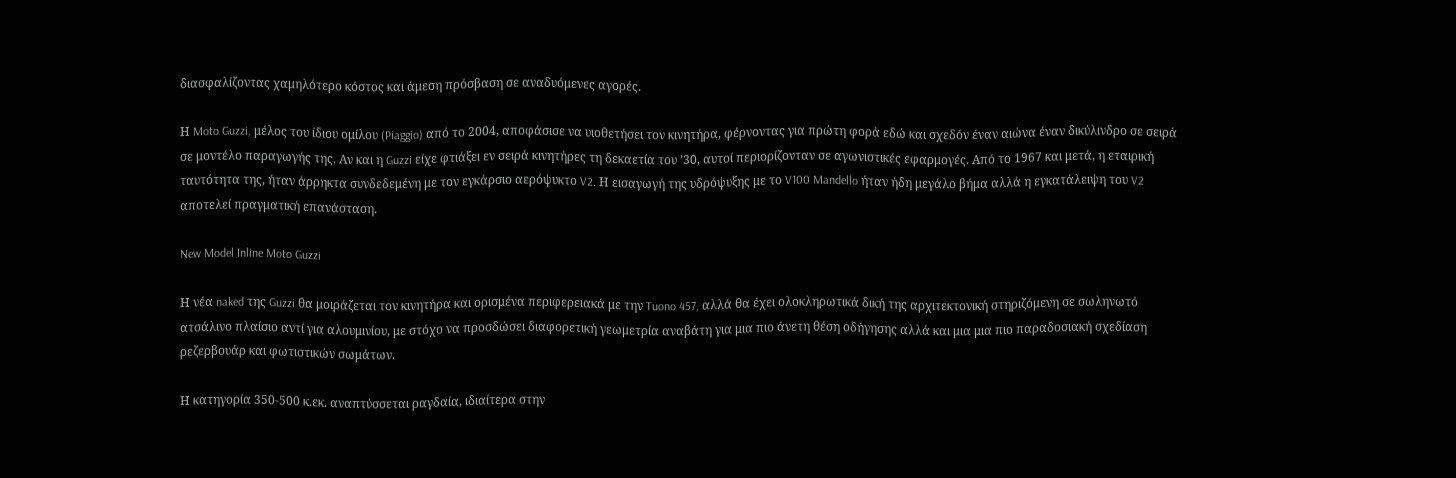διασφαλίζοντας χαμηλότερο κόστος και άμεση πρόσβαση σε αναδυόμενες αγορές.

Η Moto Guzzi, μέλος του ίδιου ομίλου (Piaggio) από το 2004, αποφάσισε να υιοθετήσει τον κινητήρα, φέρνοντας για πρώτη φορά εδώ και σχεδόν έναν αιώνα έναν δικύλινδρο σε σειρά σε μοντέλο παραγωγής της. Αν και η Guzzi είχε φτιάξει εν σειρά κινητήρες τη δεκαετία του ’30, αυτοί περιορίζονταν σε αγωνιστικές εφαρμογές. Από το 1967 και μετά, η εταιρική ταυτότητα της, ήταν άρρηκτα συνδεδεμένη με τον εγκάρσιο αερόψυκτο V2. Η εισαγωγή της υδρόψυξης με το V100 Mandello ήταν ήδη μεγάλο βήμα αλλά η εγκατάλειψη του V2 αποτελεί πραγματική επανάσταση.

New Model Inline Moto Guzzi

Η νέα naked της Guzzi θα μοιράζεται τον κινητήρα και ορισμένα περιφερειακά με την Tuono 457, αλλά θα έχει ολοκληρωτικά δική της αρχιτεκτονική στηριζόμενη σε σωληνωτό ατσάλινο πλαίσιο αντί για αλουμινίου, με στόχο να προσδώσει διαφορετική γεωμετρία αναβάτη για μια πιο άνετη θέση οδήγησης αλλά και μια μια πιο παραδοσιακή σχεδίαση ρεζερβουάρ και φωτιστικών σωμάτων.

Η κατηγορία 350-500 κ.εκ. αναπτύσσεται ραγδαία, ιδιαίτερα στην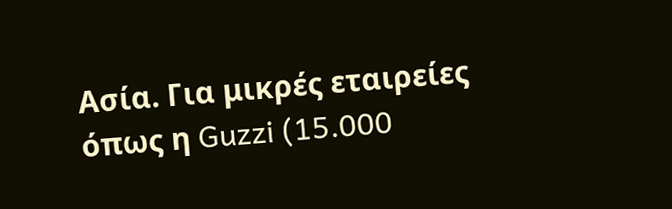Ασία. Για μικρές εταιρείες όπως η Guzzi (15.000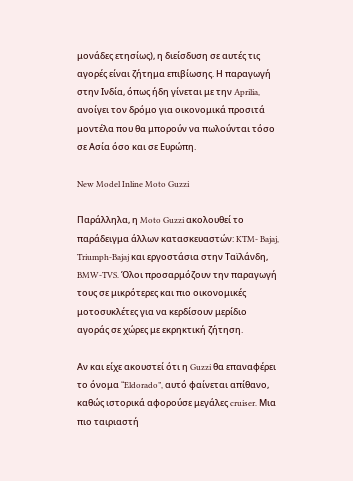μονάδες ετησίως), η διείσδυση σε αυτές τις αγορές είναι ζήτημα επιβίωσης. Η παραγωγή στην Ινδία, όπως ήδη γίνεται με την Aprilia, ανοίγει τον δρόμο για οικονομικά προσιτά μοντέλα που θα μπορούν να πωλούνται τόσο σε Ασία όσο και σε Ευρώπη.

New Model Inline Moto Guzzi

Παράλληλα, η Moto Guzzi ακολουθεί το παράδειγμα άλλων κατασκευαστών: KTM- Bajaj, Triumph-Bajaj και εργοστάσια στην Ταϊλάνδη, BMW-TVS. Όλοι προσαρμόζουν την παραγωγή τους σε μικρότερες και πιο οικονομικές μοτοσυκλέτες για να κερδίσουν μερίδιο αγοράς σε χώρες με εκρηκτική ζήτηση.

Αν και είχε ακουστεί ότι η Guzzi θα επαναφέρει το όνομα “Eldorado”, αυτό φαίνεται απίθανο, καθώς ιστορικά αφορούσε μεγάλες cruiser. Μια πιο ταιριαστή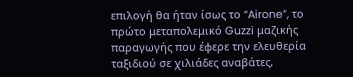επιλογή θα ήταν ίσως το “Airone”, το πρώτο μεταπολεμικό Guzzi μαζικής παραγωγής που έφερε την ελευθερία ταξιδιού σε χιλιάδες αναβάτες,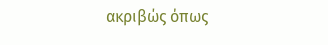ακριβώς όπως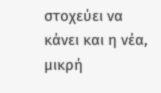στοχεύει να κάνει και η νέα, μικρή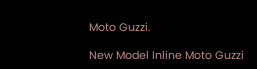Moto Guzzi.

New Model Inline Moto Guzzi